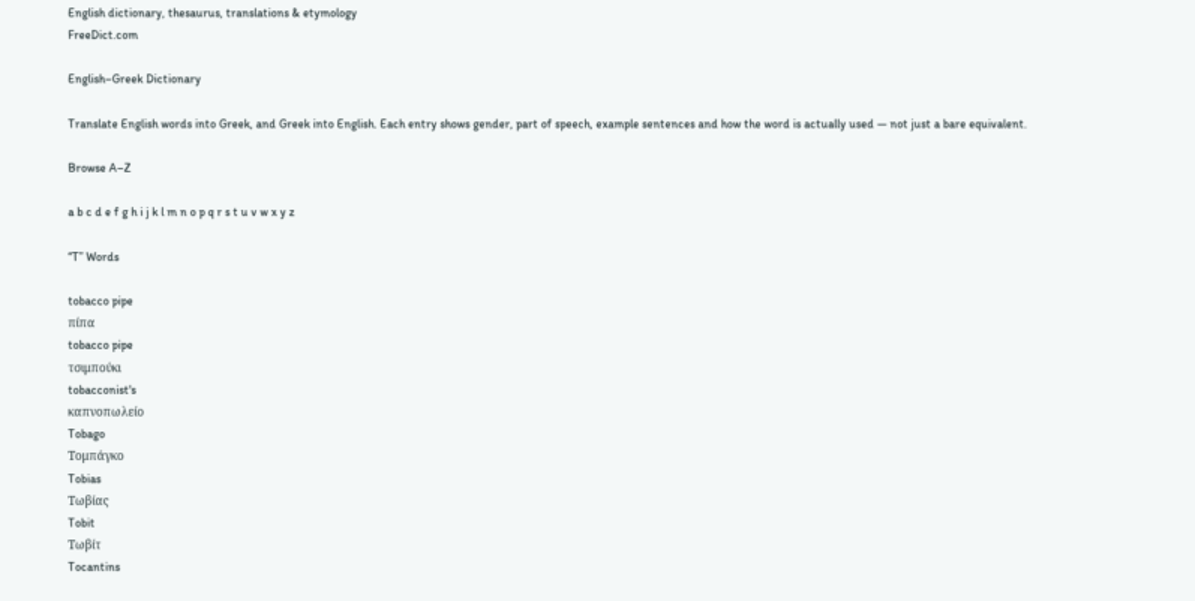English dictionary, thesaurus, translations & etymology
FreeDict.com

English–Greek Dictionary

Translate English words into Greek, and Greek into English. Each entry shows gender, part of speech, example sentences and how the word is actually used — not just a bare equivalent.

Browse A–Z

a b c d e f g h i j k l m n o p q r s t u v w x y z

“T” Words

tobacco pipe
πίπα
tobacco pipe
τσιμπούκι
tobacconist's
καπνοπωλείο
Tobago
Τομπάγκο
Tobias
Τωβίας
Tobit
Τωβίτ
Tocantins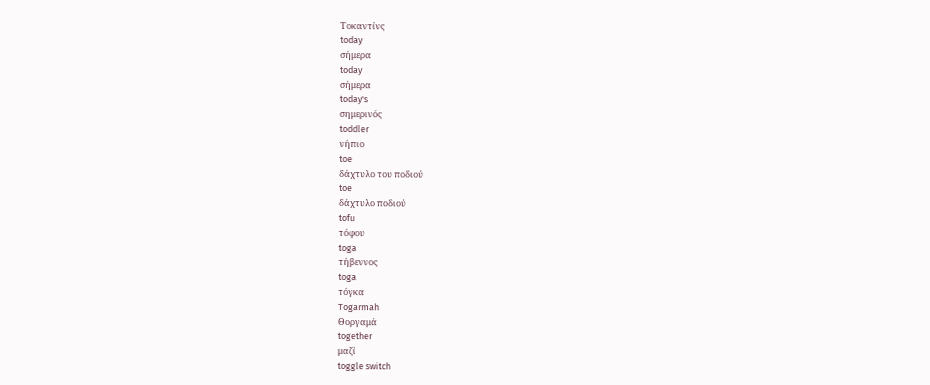Τοκαντίνς
today
σήμερα
today
σήμερα
today's
σημερινός
toddler
νήπιο
toe
δάχτυλο του ποδιού
toe
δάχτυλο ποδιού
tofu
τόφου
toga
τήβεννος
toga
τόγκα
Togarmah
Θοργαμά
together
μαζί
toggle switch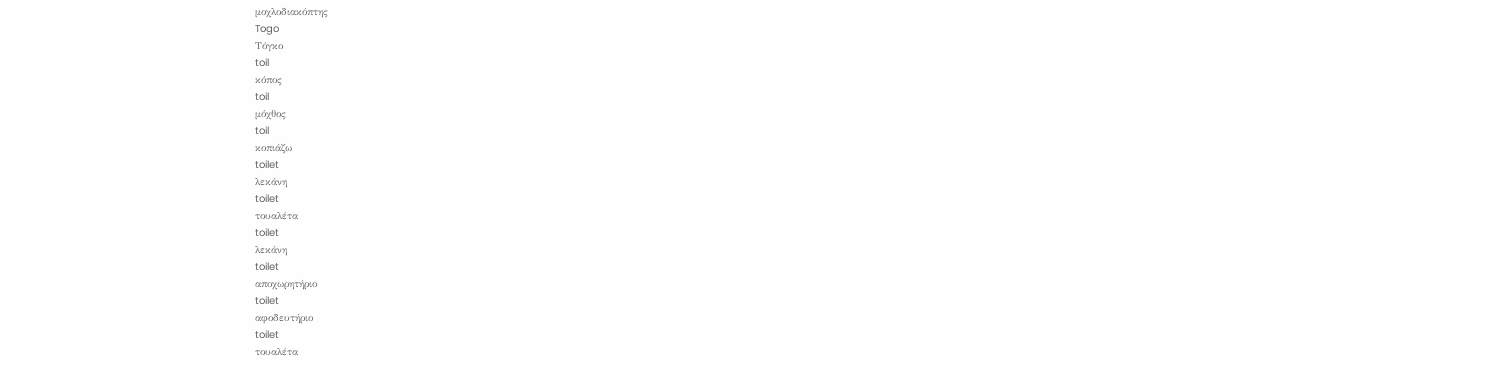μοχλοδιακόπτης
Togo
Τόγκο
toil
κόπος
toil
μόχθος
toil
κοπιάζω
toilet
λεκάνη
toilet
τουαλέτα
toilet
λεκάνη
toilet
αποχωρητήριο
toilet
αφοδευτήριο
toilet
τουαλέτα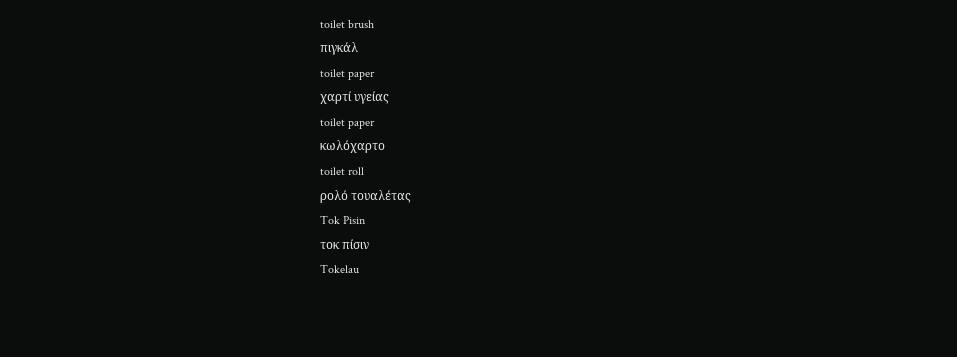toilet brush
πιγκάλ
toilet paper
χαρτί υγείας
toilet paper
κωλόχαρτο
toilet roll
ρολό τουαλέτας
Tok Pisin
τοκ πίσιν
Tokelau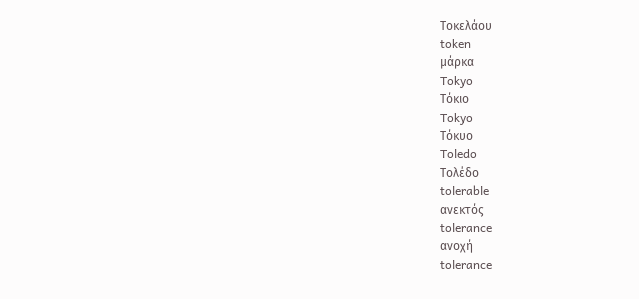Τοκελάου
token
μάρκα
Tokyo
Τόκιο
Tokyo
Τόκυο
Toledo
Τολέδο
tolerable
ανεκτός
tolerance
ανοχή
tolerance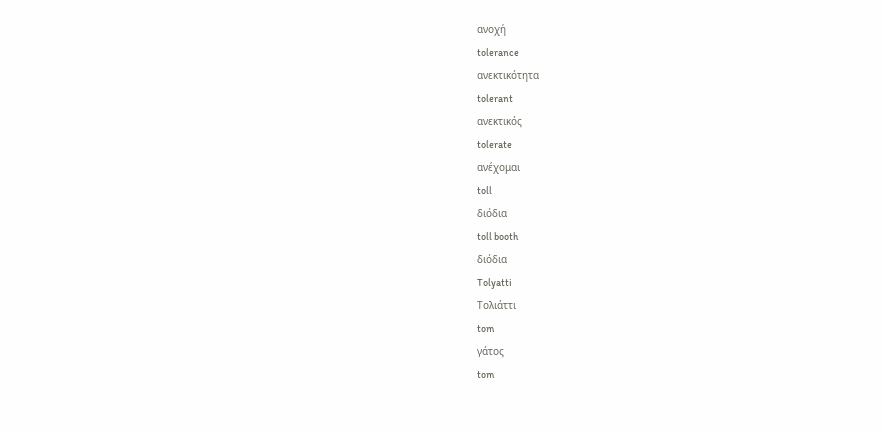ανοχή
tolerance
ανεκτικότητα
tolerant
ανεκτικός
tolerate
ανέχομαι
toll
διόδια
toll booth
διόδια
Tolyatti
Τολιάττι
tom
γάτος
tom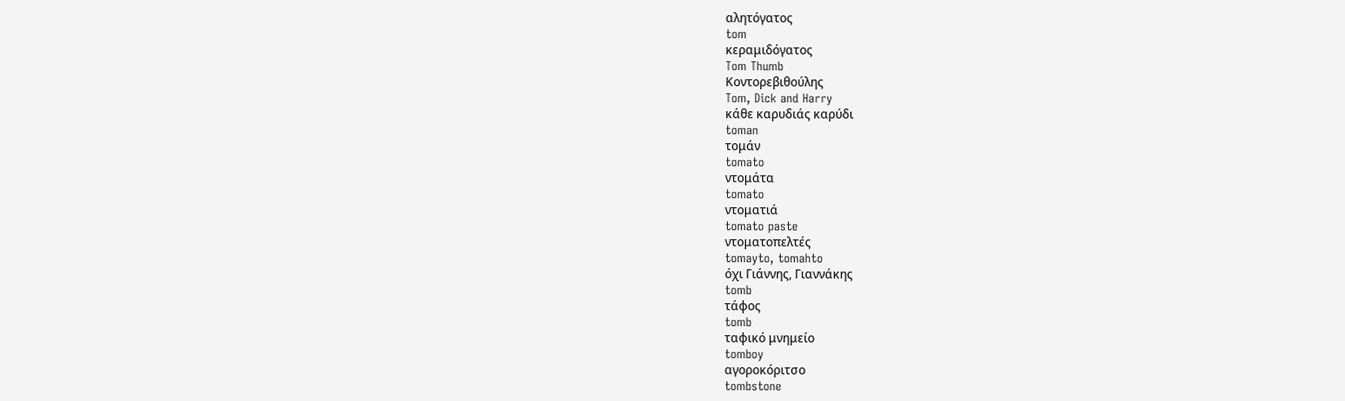αλητόγατος
tom
κεραμιδόγατος
Tom Thumb
Κοντορεβιθούλης
Tom, Dick and Harry
κάθε καρυδιάς καρύδι
toman
τομάν
tomato
ντομάτα
tomato
ντοματιά
tomato paste
ντοματοπελτές
tomayto, tomahto
όχι Γιάννης, Γιαννάκης
tomb
τάφος
tomb
ταφικό μνημείο
tomboy
αγοροκόριτσο
tombstone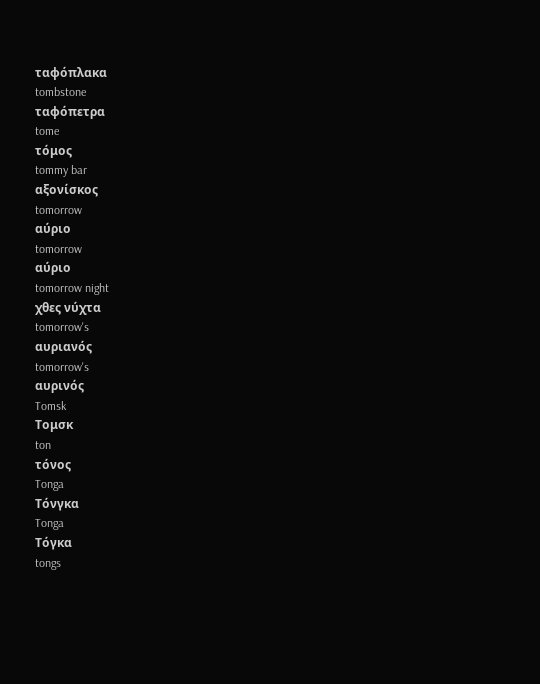ταφόπλακα
tombstone
ταφόπετρα
tome
τόμος
tommy bar
αξονίσκος
tomorrow
αύριο
tomorrow
αύριο
tomorrow night
χθες νύχτα
tomorrow's
αυριανός
tomorrow's
αυρινός
Tomsk
Τομσκ
ton
τόνος
Tonga
Τόνγκα
Tonga
Τόγκα
tongs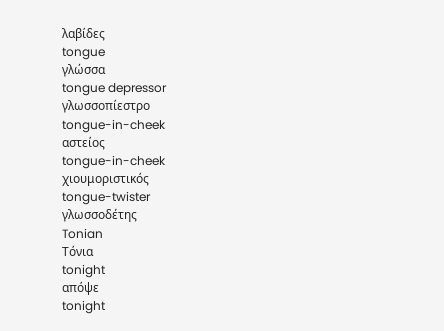λαβίδες
tongue
γλώσσα
tongue depressor
γλωσσοπίεστρο
tongue-in-cheek
αστείος
tongue-in-cheek
χιουμοριστικός
tongue-twister
γλωσσοδέτης
Tonian
Τόνια
tonight
απόψε
tonight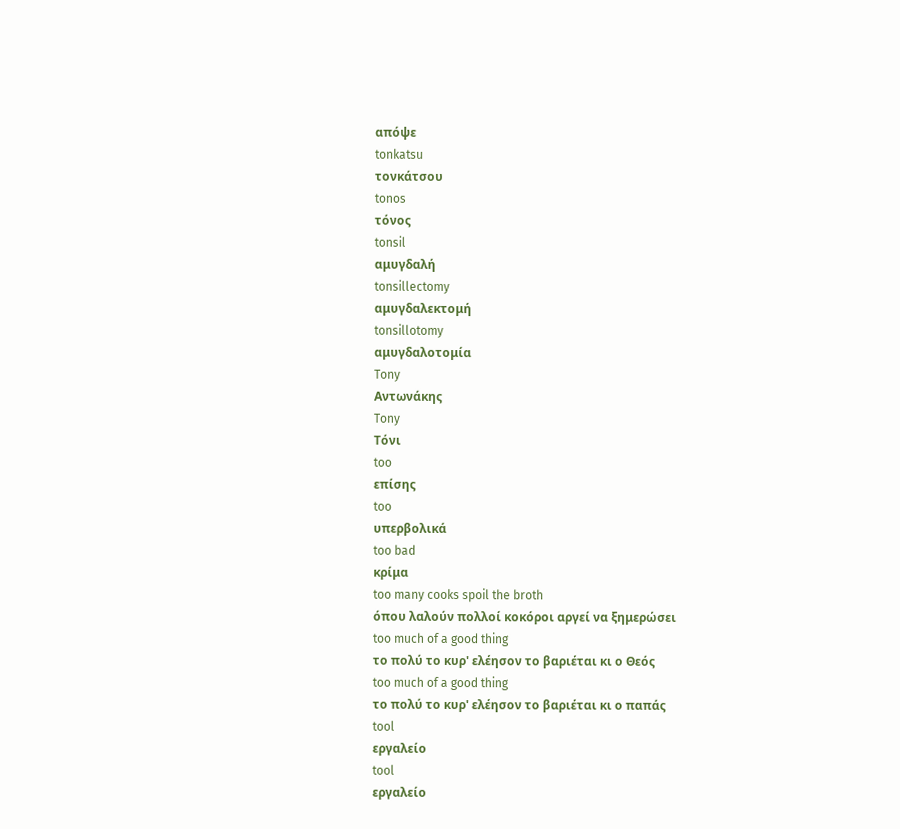απόψε
tonkatsu
τονκάτσου
tonos
τόνος
tonsil
αμυγδαλή
tonsillectomy
αμυγδαλεκτομή
tonsillotomy
αμυγδαλοτομία
Tony
Αντωνάκης
Tony
Τόνι
too
επίσης
too
υπερβολικά
too bad
κρίμα
too many cooks spoil the broth
όπου λαλούν πολλοί κοκόροι αργεί να ξημερώσει
too much of a good thing
το πολύ το κυρ' ελέησον το βαριέται κι ο Θεός
too much of a good thing
το πολύ το κυρ' ελέησον το βαριέται κι ο παπάς
tool
εργαλείο
tool
εργαλείο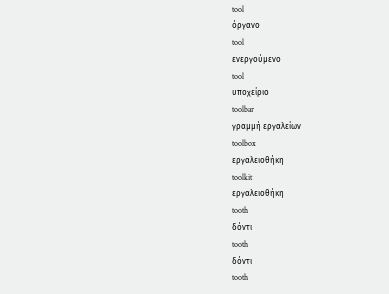tool
όργανο
tool
ενεργούμενο
tool
υποχείριο
toolbar
γραμμή εργαλείων
toolbox
εργαλειοθήκη
toolkit
εργαλειοθήκη
tooth
δόντι
tooth
δόντι
tooth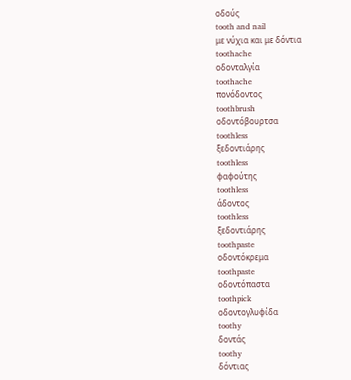οδούς
tooth and nail
με νύχια και με δόντια
toothache
οδονταλγία
toothache
πονόδοντος
toothbrush
οδοντόβουρτσα
toothless
ξεδοντιάρης
toothless
φαφούτης
toothless
άδοντος
toothless
ξεδοντιάρης
toothpaste
οδοντόκρεμα
toothpaste
οδοντόπαστα
toothpick
οδοντογλυφίδα
toothy
δοντάς
toothy
δόντιας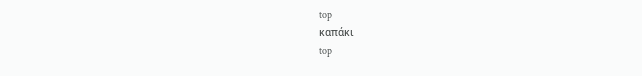top
καπάκι
top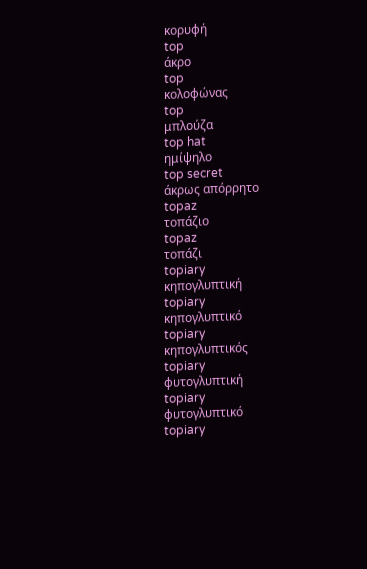κορυφή
top
άκρο
top
κολοφώνας
top
μπλούζα
top hat
ημίψηλο
top secret
άκρως απόρρητο
topaz
τοπάζιο
topaz
τοπάζι
topiary
κηπογλυπτική
topiary
κηπογλυπτικό
topiary
κηπογλυπτικός
topiary
φυτογλυπτική
topiary
φυτογλυπτικό
topiary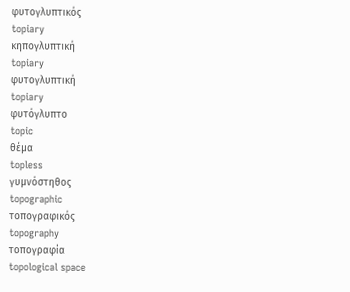φυτογλυπτικός
topiary
κηπογλυπτική
topiary
φυτογλυπτική
topiary
φυτόγλυπτο
topic
θέμα
topless
γυμνόστηθος
topographic
τοπογραφικός
topography
τοπογραφία
topological space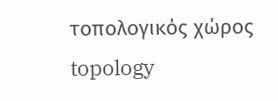τοπολογικός χώρος
topology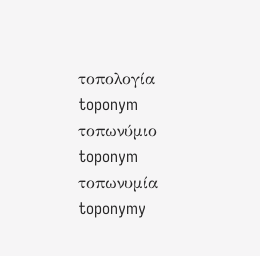τοπολογία
toponym
τοπωνύμιο
toponym
τοπωνυμία
toponymy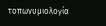τοπωνυμιολογία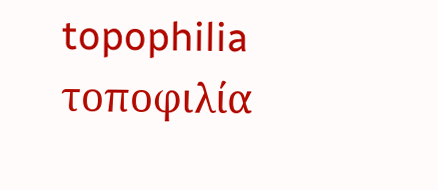topophilia
τοποφιλία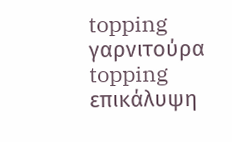topping
γαρνιτούρα
topping
επικάλυψη